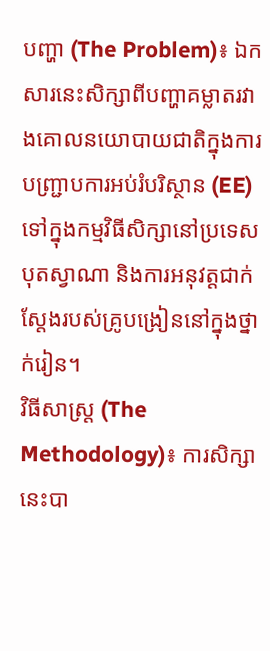បញ្ហា (The Problem)៖ ឯកសារនេះសិក្សាពីបញ្ហាគម្លាតរវាងគោលនយោបាយជាតិក្នុងការបញ្ជ្រាបការអប់រំបរិស្ថាន (EE) ទៅក្នុងកម្មវិធីសិក្សានៅប្រទេសបុតស្វាណា និងការអនុវត្តជាក់ស្តែងរបស់គ្រូបង្រៀននៅក្នុងថ្នាក់រៀន។
វិធីសាស្ត្រ (The Methodology)៖ ការសិក្សានេះបា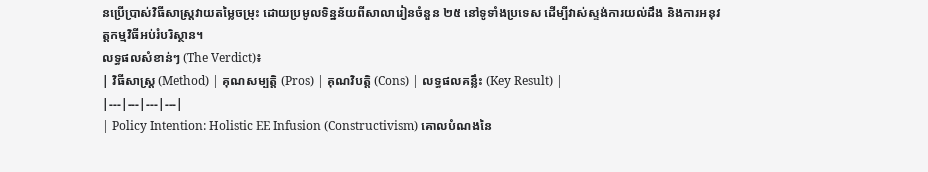នប្រើប្រាស់វិធីសាស្ត្រវាយតម្លៃចម្រុះ ដោយប្រមូលទិន្នន័យពីសាលារៀនចំនួន ២៥ នៅទូទាំងប្រទេស ដើម្បីវាស់ស្ទង់ការយល់ដឹង និងការអនុវត្តកម្មវិធីអប់រំបរិស្ថាន។
លទ្ធផលសំខាន់ៗ (The Verdict)៖
| វិធីសាស្ត្រ (Method) | គុណសម្បត្តិ (Pros) | គុណវិបត្តិ (Cons) | លទ្ធផលគន្លឹះ (Key Result) |
|---|---|---|---|
| Policy Intention: Holistic EE Infusion (Constructivism) គោលបំណងនៃ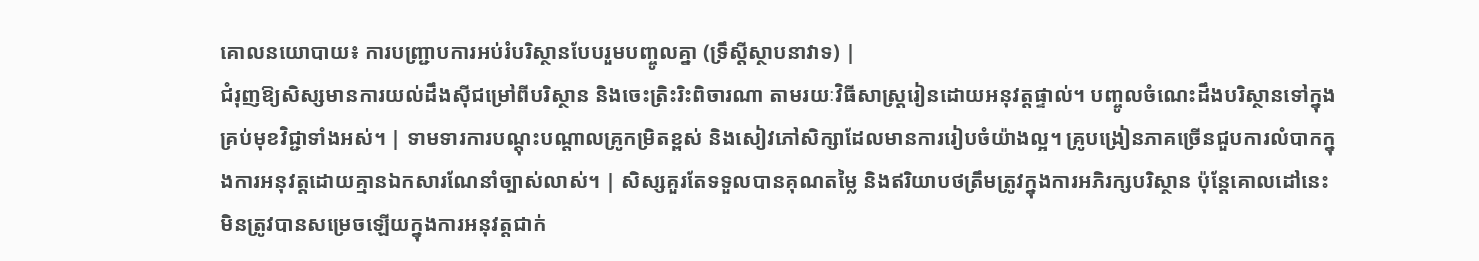គោលនយោបាយ៖ ការបញ្ជ្រាបការអប់រំបរិស្ថានបែបរួមបញ្ចូលគ្នា (ទ្រឹស្តីស្ថាបនាវាទ) |
ជំរុញឱ្យសិស្សមានការយល់ដឹងស៊ីជម្រៅពីបរិស្ថាន និងចេះត្រិះរិះពិចារណា តាមរយៈវិធីសាស្ត្ររៀនដោយអនុវត្តផ្ទាល់។ បញ្ចូលចំណេះដឹងបរិស្ថានទៅក្នុងគ្រប់មុខវិជ្ជាទាំងអស់។ | ទាមទារការបណ្តុះបណ្តាលគ្រូកម្រិតខ្ពស់ និងសៀវភៅសិក្សាដែលមានការរៀបចំយ៉ាងល្អ។ គ្រូបង្រៀនភាគច្រើនជួបការលំបាកក្នុងការអនុវត្តដោយគ្មានឯកសារណែនាំច្បាស់លាស់។ | សិស្សគួរតែទទួលបានគុណតម្លៃ និងឥរិយាបថត្រឹមត្រូវក្នុងការអភិរក្សបរិស្ថាន ប៉ុន្តែគោលដៅនេះមិនត្រូវបានសម្រេចឡើយក្នុងការអនុវត្តជាក់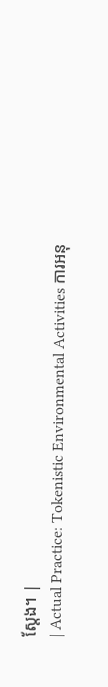ស្តែង។ |
| Actual Practice: Tokenistic Environmental Activities ការអនុ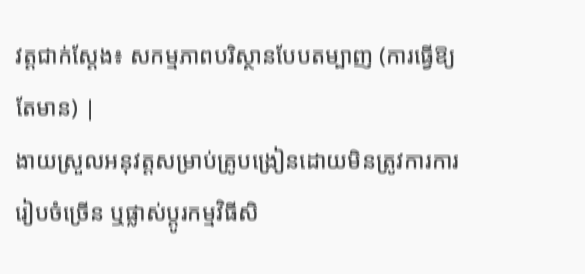វត្តជាក់ស្តែង៖ សកម្មភាពបរិស្ថានបែបតម្បាញ (ការធ្វើឱ្យតែមាន) |
ងាយស្រួលអនុវត្តសម្រាប់គ្រូបង្រៀនដោយមិនត្រូវការការរៀបចំច្រើន ឬផ្លាស់ប្តូរកម្មវិធីសិ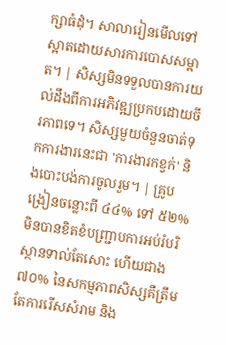ក្សាធំដុំ។ សាលារៀនមើលទៅស្អាតដោយសារការបោសសម្អាត។ | សិស្សមិនទទួលបានការយល់ដឹងពីការអភិវឌ្ឍប្រកបដោយចីរភាពទេ។ សិស្សមួយចំនួនចាត់ទុកការងារនេះជា 'ការងារកខ្វក់' និងបោះបង់ការចូលរួម។ | គ្រូបង្រៀនចន្លោះពី ៤៤% ទៅ ៥២% មិនបានខិតខំបញ្ជ្រាបការអប់រំបរិស្ថានទាល់តែសោះ ហើយជាង ៧០% នៃសកម្មភាពសិស្សគឺត្រឹមតែការរើសសំរាម និង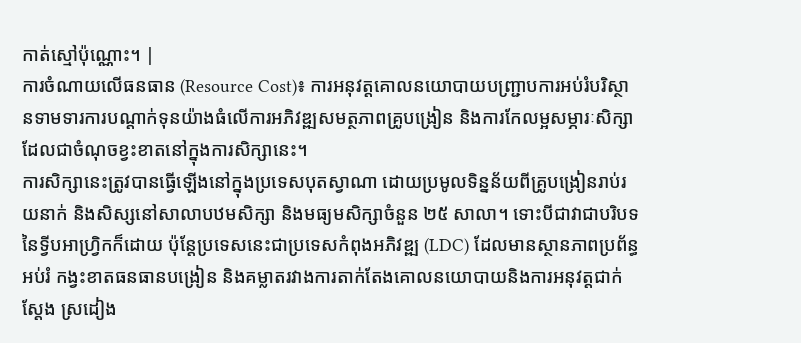កាត់ស្មៅប៉ុណ្ណោះ។ |
ការចំណាយលើធនធាន (Resource Cost)៖ ការអនុវត្តគោលនយោបាយបញ្ជ្រាបការអប់រំបរិស្ថានទាមទារការបណ្តាក់ទុនយ៉ាងធំលើការអភិវឌ្ឍសមត្ថភាពគ្រូបង្រៀន និងការកែលម្អសម្ភារៈសិក្សា ដែលជាចំណុចខ្វះខាតនៅក្នុងការសិក្សានេះ។
ការសិក្សានេះត្រូវបានធ្វើឡើងនៅក្នុងប្រទេសបុតស្វាណា ដោយប្រមូលទិន្នន័យពីគ្រូបង្រៀនរាប់រយនាក់ និងសិស្សនៅសាលាបឋមសិក្សា និងមធ្យមសិក្សាចំនួន ២៥ សាលា។ ទោះបីជាវាជាបរិបទនៃទ្វីបអាហ្វ្រិកក៏ដោយ ប៉ុន្តែប្រទេសនេះជាប្រទេសកំពុងអភិវឌ្ឍ (LDC) ដែលមានស្ថានភាពប្រព័ន្ធអប់រំ កង្វះខាតធនធានបង្រៀន និងគម្លាតរវាងការតាក់តែងគោលនយោបាយនិងការអនុវត្តជាក់ស្តែង ស្រដៀង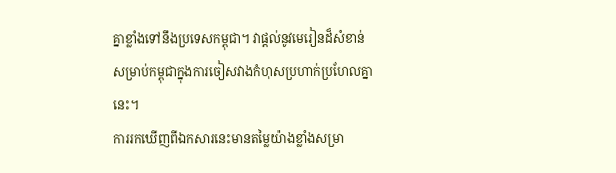គ្នាខ្លាំងទៅនឹងប្រទេសកម្ពុជា។ វាផ្តល់នូវមេរៀនដ៏សំខាន់សម្រាប់កម្ពុជាក្នុងការចៀសវាងកំហុសប្រហាក់ប្រហែលគ្នានេះ។
ការរកឃើញពីឯកសារនេះមានតម្លៃយ៉ាងខ្លាំងសម្រា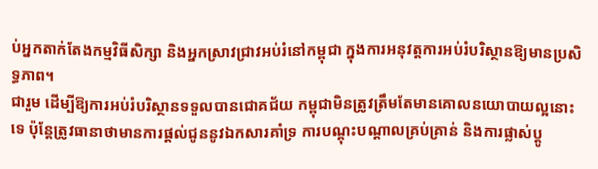ប់អ្នកតាក់តែងកម្មវិធីសិក្សា និងអ្នកស្រាវជ្រាវអប់រំនៅកម្ពុជា ក្នុងការអនុវត្តការអប់រំបរិស្ថានឱ្យមានប្រសិទ្ធភាព។
ជារួម ដើម្បីឱ្យការអប់រំបរិស្ថានទទួលបានជោគជ័យ កម្ពុជាមិនត្រូវត្រឹមតែមានគោលនយោបាយល្អនោះទេ ប៉ុន្តែត្រូវធានាថាមានការផ្តល់ជូននូវឯកសារគាំទ្រ ការបណ្តុះបណ្តាលគ្រប់គ្រាន់ និងការផ្លាស់ប្តូ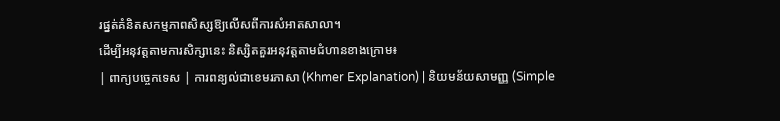រផ្នត់គំនិតសកម្មភាពសិស្សឱ្យលើសពីការសំអាតសាលា។
ដើម្បីអនុវត្តតាមការសិក្សានេះ និស្សិតគួរអនុវត្តតាមជំហានខាងក្រោម៖
| ពាក្យបច្ចេកទេស | ការពន្យល់ជាខេមរភាសា (Khmer Explanation) | និយមន័យសាមញ្ញ (Simple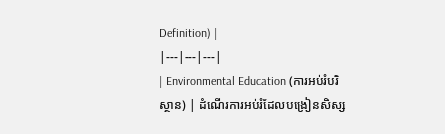Definition) |
|---|---|---|
| Environmental Education (ការអប់រំបរិស្ថាន) | ដំណើរការអប់រំដែលបង្រៀនសិស្ស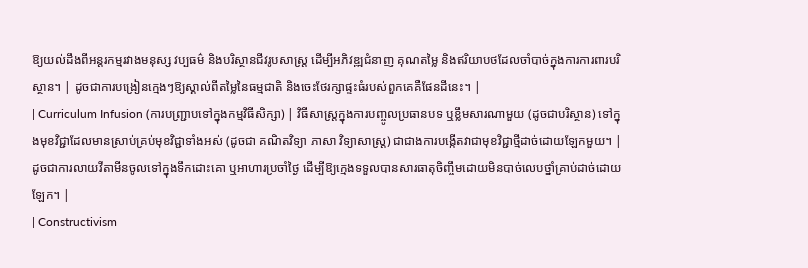ឱ្យយល់ដឹងពីអន្តរកម្មរវាងមនុស្ស វប្បធម៌ និងបរិស្ថានជីវរូបសាស្ត្រ ដើម្បីអភិវឌ្ឍជំនាញ គុណតម្លៃ និងឥរិយាបថដែលចាំបាច់ក្នុងការការពារបរិស្ថាន។ | ដូចជាការបង្រៀនក្មេងៗឱ្យស្គាល់ពីតម្លៃនៃធម្មជាតិ និងចេះថែរក្សាផ្ទះធំរបស់ពួកគេគឺផែនដីនេះ។ |
| Curriculum Infusion (ការបញ្ជ្រាបទៅក្នុងកម្មវិធីសិក្សា) | វិធីសាស្ត្រក្នុងការបញ្ចូលប្រធានបទ ឬខ្លឹមសារណាមួយ (ដូចជាបរិស្ថាន) ទៅក្នុងមុខវិជ្ជាដែលមានស្រាប់គ្រប់មុខវិជ្ជាទាំងអស់ (ដូចជា គណិតវិទ្យា ភាសា វិទ្យាសាស្ត្រ) ជាជាងការបង្កើតវាជាមុខវិជ្ជាថ្មីដាច់ដោយឡែកមួយ។ | ដូចជាការលាយវីតាមីនចូលទៅក្នុងទឹកដោះគោ ឬអាហារប្រចាំថ្ងៃ ដើម្បីឱ្យក្មេងទទួលបានសារធាតុចិញ្ចឹមដោយមិនបាច់លេបថ្នាំគ្រាប់ដាច់ដោយឡែក។ |
| Constructivism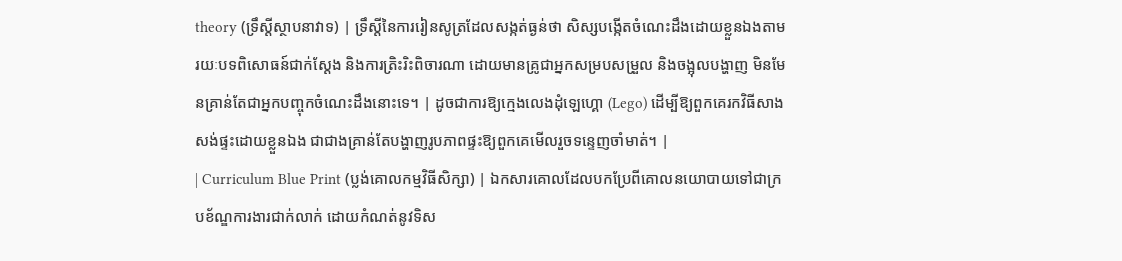theory (ទ្រឹស្តីស្ថាបនាវាទ) | ទ្រឹស្តីនៃការរៀនសូត្រដែលសង្កត់ធ្ងន់ថា សិស្សបង្កើតចំណេះដឹងដោយខ្លួនឯងតាមរយៈបទពិសោធន៍ជាក់ស្តែង និងការត្រិះរិះពិចារណា ដោយមានគ្រូជាអ្នកសម្របសម្រួល និងចង្អុលបង្ហាញ មិនមែនគ្រាន់តែជាអ្នកបញ្ចុកចំណេះដឹងនោះទេ។ | ដូចជាការឱ្យក្មេងលេងដុំឡេហ្គោ (Lego) ដើម្បីឱ្យពួកគេរកវិធីសាងសង់ផ្ទះដោយខ្លួនឯង ជាជាងគ្រាន់តែបង្ហាញរូបភាពផ្ទះឱ្យពួកគេមើលរួចទន្ទេញចាំមាត់។ |
| Curriculum Blue Print (ប្លង់គោលកម្មវិធីសិក្សា) | ឯកសារគោលដែលបកប្រែពីគោលនយោបាយទៅជាក្របខ័ណ្ឌការងារជាក់លាក់ ដោយកំណត់នូវទិស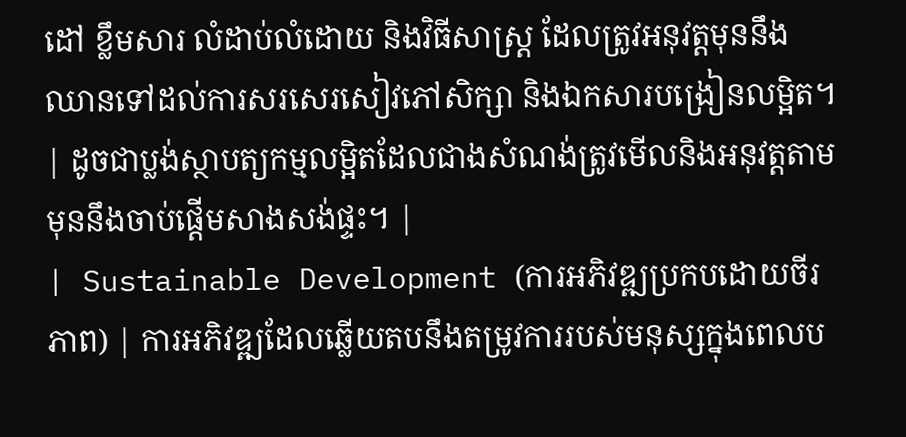ដៅ ខ្លឹមសារ លំដាប់លំដោយ និងវិធីសាស្ត្រ ដែលត្រូវអនុវត្តមុននឹងឈានទៅដល់ការសរសេរសៀវភៅសិក្សា និងឯកសារបង្រៀនលម្អិត។ | ដូចជាប្លង់ស្ថាបត្យកម្មលម្អិតដែលជាងសំណង់ត្រូវមើលនិងអនុវត្តតាម មុននឹងចាប់ផ្តើមសាងសង់ផ្ទះ។ |
| Sustainable Development (ការអភិវឌ្ឍប្រកបដោយចីរភាព) | ការអភិវឌ្ឍដែលឆ្លើយតបនឹងតម្រូវការរបស់មនុស្សក្នុងពេលប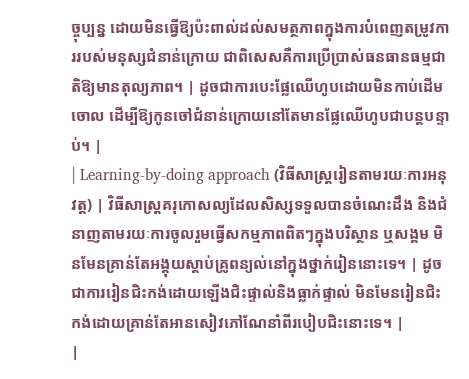ច្ចុប្បន្ន ដោយមិនធ្វើឱ្យប៉ះពាល់ដល់សមត្ថភាពក្នុងការបំពេញតម្រូវការរបស់មនុស្សជំនាន់ក្រោយ ជាពិសេសគឺការប្រើប្រាស់ធនធានធម្មជាតិឱ្យមានតុល្យភាព។ | ដូចជាការបេះផ្លែឈើហូបដោយមិនកាប់ដើមចោល ដើម្បីឱ្យកូនចៅជំនាន់ក្រោយនៅតែមានផ្លែឈើហូបជាបន្តបន្ទាប់។ |
| Learning-by-doing approach (វិធីសាស្ត្ររៀនតាមរយៈការអនុវត្ត) | វិធីសាស្ត្រគរុកោសល្យដែលសិស្សទទួលបានចំណេះដឹង និងជំនាញតាមរយៈការចូលរួមធ្វើសកម្មភាពពិតៗក្នុងបរិស្ថាន ឬសង្គម មិនមែនគ្រាន់តែអង្គុយស្តាប់គ្រូពន្យល់នៅក្នុងថ្នាក់រៀននោះទេ។ | ដូចជាការរៀនជិះកង់ដោយឡើងជិះផ្ទាល់និងធ្លាក់ផ្ទាល់ មិនមែនរៀនជិះកង់ដោយគ្រាន់តែអានសៀវភៅណែនាំពីរបៀបជិះនោះទេ។ |
|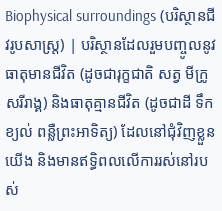Biophysical surroundings (បរិស្ថានជីវរូបសាស្ត្រ) | បរិស្ថានដែលរួមបញ្ចូលនូវធាតុមានជីវិត (ដូចជារុក្ខជាតិ សត្វ មីក្រូសរីរាង្គ) និងធាតុគ្មានជីវិត (ដូចជាដី ទឹក ខ្យល់ ពន្លឺព្រះអាទិត្យ) ដែលនៅជុំវិញខ្លួនយើង និងមានឥទ្ធិពលលើការរស់នៅរបស់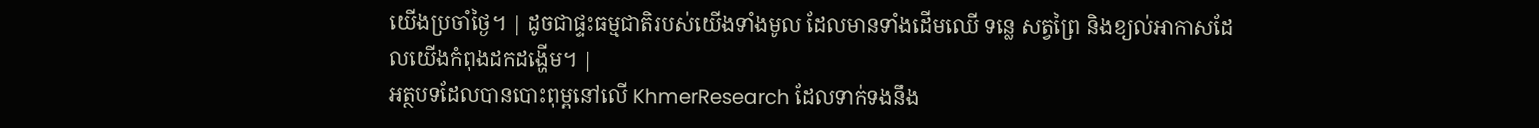យើងប្រចាំថ្ងៃ។ | ដូចជាផ្ទះធម្មជាតិរបស់យើងទាំងមូល ដែលមានទាំងដើមឈើ ទន្លេ សត្វព្រៃ និងខ្យល់អាកាសដែលយើងកំពុងដកដង្ហើម។ |
អត្ថបទដែលបានបោះពុម្ពនៅលើ KhmerResearch ដែលទាក់ទងនឹង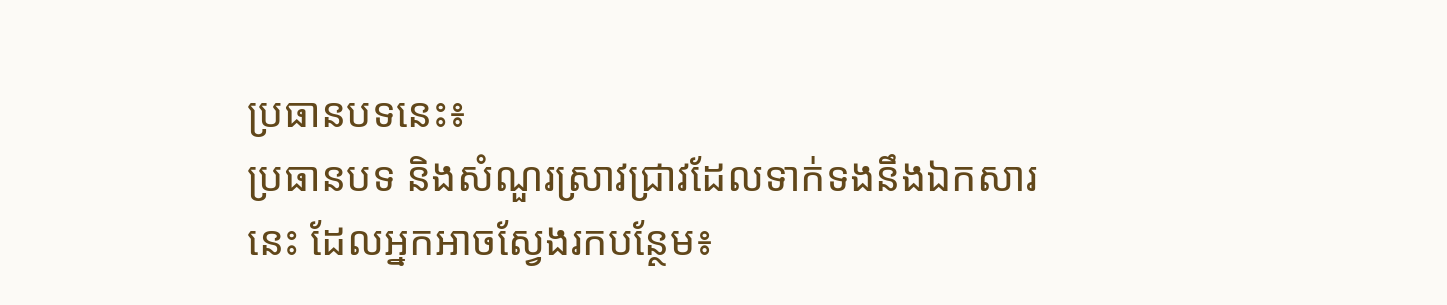ប្រធានបទនេះ៖
ប្រធានបទ និងសំណួរស្រាវជ្រាវដែលទាក់ទងនឹងឯកសារនេះ ដែលអ្នកអាចស្វែងរកបន្ថែម៖